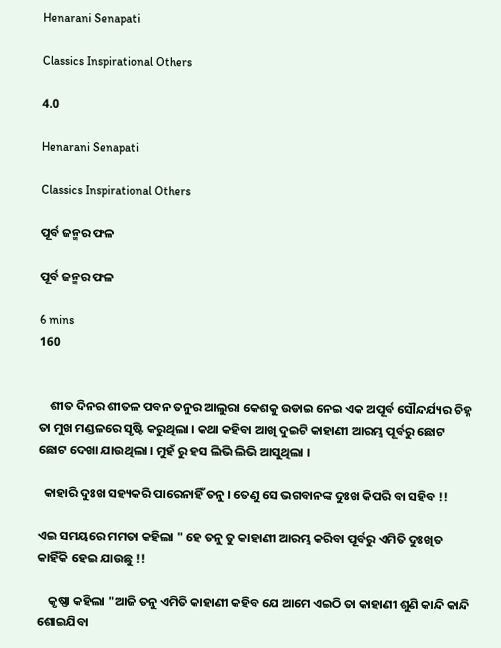Henarani Senapati

Classics Inspirational Others

4.0

Henarani Senapati

Classics Inspirational Others

ପୂର୍ବ ଜନ୍ମର ଫଳ

ପୂର୍ବ ଜନ୍ମର ଫଳ

6 mins
160


    ଶୀତ ଦିନର ଶୀତଳ ପବନ ତନୁର ଆଲୁରା କେଶକୁ ଉଡାଇ ନେଇ ଏକ ଅପୂର୍ବ ସୌନ୍ଦର୍ଯ୍ୟର ଚିହ୍ନ ତା ମୁଖ ମଣ୍ଡଳରେ ସୃଷ୍ଟି କରୁଥିଲା । କଥା କହିବା ଆଖି ଦୁଇଟି କାହାଣୀ ଆରମ୍ଭ ପୂର୍ବରୁ ଛୋଟ ଛୋଟ ଦେଖା ଯାଉଥିଲା । ମୁହଁ ରୁ ହସ ଲିଭି ଲିଭି ଆସୁଥିଲା ।

  କାହାରି ଦୁଃଖ ସହ୍ୟକରି ପାରେନାହିଁ ତନୁ । ତେଣୁ ସେ ଭଗବାନଙ୍କ ଦୁଃଖ କିପରି ବା ସହିବ !!

ଏଇ ସମୟରେ ମମତା କହିଲା " ହେ ତନୁ ତୁ କାହାଣୀ ଆରମ୍ଭ କରିବା ପୂର୍ବରୁ ଏମିତି ଦୁଃଖିତ କାହିଁକି ହେଇ ଯାଉଛୁ !!

    କୃଷ୍ଣା କହିଲା "ଆଜି ତନୁ ଏମିତି କାହାଣୀ କହିବ ଯେ ଆମେ ଏଇଠି ତା କାହାଣୀ ଶୁଣି କାନ୍ଦି କାନ୍ଦି ଶୋଇଯିବା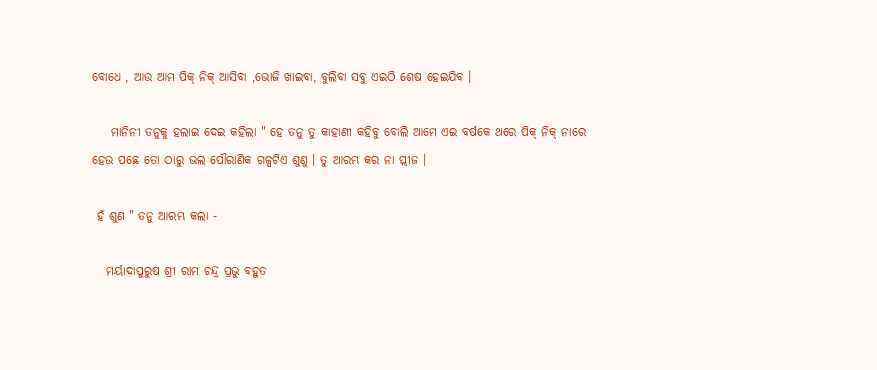ବୋଧେ , ଆଉ ଆମ ପିକ୍ ନିକ୍ ଆସିବା ,ଭୋଜି ଖାଇବା, ବୁଲିବା ସବୁ ଏଇଠି ଶେଷ ହେଇଯିବ ।

    ମାନିନୀ ତନୁକୁ ହଲାଇ ଦେଇ କହିଲା " ହେ ତନୁ ତୁ କାହାଣୀ କହିବୁ ବୋଲି ଆମେ ଏଇ ବର୍ଷକେ ଥରେ ପିକ୍ ନିକ୍ ନାରେ ହେଉ ପଛେ ତୋ ଠାରୁ ଭଲ ପୌରାଣିକ ଗଳ୍ପଟିଏ ଶୁଣୁ । ତୁ ଆରମ୍ଭ କର ନା ପ୍ଲୀଜ ।

 ହଁ ଶୁଣ " ତନୁ ଆରମ୍ଭ କଲା -

   ମର୍ୟାଦାପୁରୁଷ ଶ୍ରୀ ରାମ ଚନ୍ଦ୍ର ପ୍ରଭୁ ବହୁତ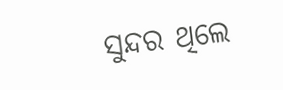ସୁନ୍ଦର ଥିଲେ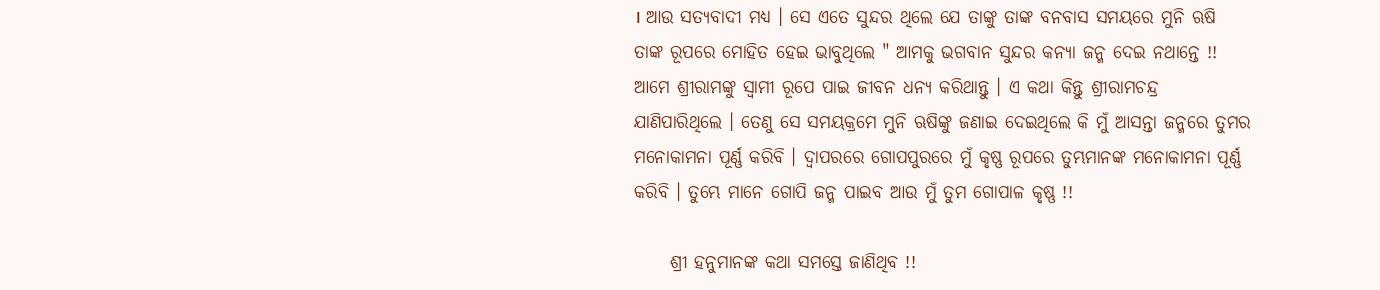। ଆଉ ସତ୍ୟବାଦୀ ମଧ୍ୟ । ସେ ଏତେ ସୁନ୍ଦର ଥିଲେ ଯେ ତାଙ୍କୁ ତାଙ୍କ ବନବାସ ସମୟରେ ମୁନି ଋଷି ତାଙ୍କ ରୂପରେ ମୋହିତ ହେଇ ଭାବୁଥିଲେ " ଆମକୁ ଭଗବାନ ସୁନ୍ଦର କନ୍ୟା ଜନ୍ମ ଦେଇ ନଥାନ୍ତେ !! ଆମେ ଶ୍ରୀରାମଙ୍କୁ ସ୍ବାମୀ ରୂପେ ପାଇ ଜୀବନ ଧନ୍ୟ କରିଥାନ୍ତୁ । ଏ କଥା କିନ୍ତୁ ଶ୍ରୀରାମଚନ୍ଦ୍ର ଯାଣିପାରିଥିଲେ । ତେଣୁ ସେ ସମୟକ୍ରମେ ମୁନି ଋଷିଙ୍କୁ ଜଣାଇ ଦେଇଥିଲେ କି ମୁଁ ଆସନ୍ତା ଜନ୍ମରେ ତୁମର ମନୋକାମନା ପୂର୍ଣ୍ଣ କରିବି । ଦ୍ବାପରରେ ଗୋପପୁରରେ ମୁଁ କୃଷ୍ଣ ରୂପରେ ତୁମ୍ଭମାନଙ୍କ ମନୋକାମନା ପୂର୍ଣ୍ଣ କରିବି । ତୁମ୍ଭେ ମାନେ ଗୋପି ଜନ୍ମ ପାଇବ ଆଉ ମୁଁ ତୁମ ଗୋପାଳ କୃଷ୍ଣ !!

     ଶ୍ରୀ ହନୁମାନଙ୍କ କଥା ସମସ୍ତେ ଜାଣିଥିବ !!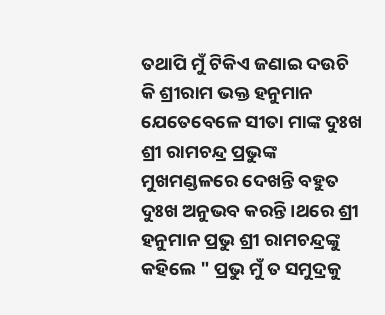ତଥାପି ମୁଁ ଟିକିଏ ଜଣାଇ ଦଉଚି କି ଶ୍ରୀରାମ ଭକ୍ତ ହନୁମାନ ଯେତେବେଳେ ସୀତା ମାଙ୍କ ଦୁଃଖ ଶ୍ରୀ ରାମଚନ୍ଦ୍ର ପ୍ରଭୁଙ୍କ ମୁଖମଣ୍ଡଳରେ ଦେଖନ୍ତି ବହୁତ ଦୁଃଖ ଅନୁଭବ କରନ୍ତି ।ଥରେ ଶ୍ରୀ ହନୁମାନ ପ୍ରଭୁ ଶ୍ରୀ ରାମଚନ୍ଦ୍ରଙ୍କୁ କହିଲେ " ପ୍ରଭୁ ମୁଁ ତ ସମୁଦ୍ରକୁ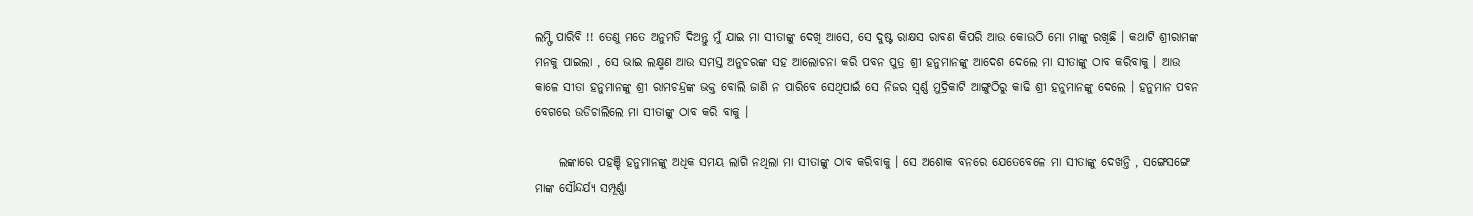ଲମ୍ଫି ପାରିବି !! ତେଣୁ ମତେ ଅନୁମତି ଦିଅନ୍ତୁ ମୁଁ ଯାଇ ମା ସୀତାଙ୍କୁ ଦେଖି ଆସେ, ସେ ଦୁଷ୍ଟ ରାକ୍ଷସ ରାବଣ କିପରି ଆଉ କୋଉଠି ମୋ ମାଙ୍କୁ ରଖିଛି । କଥାଟି ଶ୍ରୀରାମଙ୍କ ମନକୁ ପାଇଲା , ସେ ଭାଇ ଲକ୍ଷ୍ମଣ ଆଉ ସମସ୍ତ ଅନୁଚରଙ୍କ ସହ ଆଲୋଚନା କରି ପବନ ପୁତ୍ର ଶ୍ରୀ ହନୁମାନଙ୍କୁ ଆଦେଶ ଦେଲେ ମା ସୀତାଙ୍କୁ ଠାବ କରିବାକୁ । ଆଉ କାଳେ ସୀତା ହନୁମାନଙ୍କୁ ଶ୍ରୀ ରାମଚନ୍ଦ୍ରଙ୍କ ଭକ୍ତ ବୋଲି ଜାଣି ନ ପାରିବେ ସେଥିପାଇଁ ସେ ନିଜର ସ୍ବର୍ଣ୍ଣ ମୁଦ୍ରିକାଟି ଆଙ୍ଗୁଠିରୁ କାଢି ଶ୍ରୀ ହନୁମାନଙ୍କୁ ଦେଲେ । ହନୁମାନ ପବନ ବେଗରେ ଉଡିଚାଲିଲେ ମା ସୀତାଙ୍କୁ ଠାବ କରି ବାକୁ ।

     ଲଙ୍କାରେ ପହଞ୍ଚି ହନୁମାନଙ୍କୁ ଅଧିକ ସମୟ ଲାଗି ନଥିଲା ମା ସୀତାଙ୍କୁ ଠାବ କରିବାକୁ । ସେ ଅଶୋକ ବନରେ ଯେତେବେଳେ ମା ସୀତାଙ୍କୁ ଦେଖନ୍ତି , ସଙ୍ଗେସଙ୍ଗେ ମାଙ୍କ ସୌନ୍ଦର୍ଯ୍ୟ ସମ୍ପୂର୍ଣ୍ଣା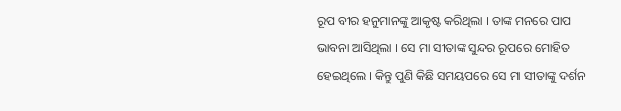ରୂପ ବୀର ହନୁମାନଙ୍କୁ ଆକୃଷ୍ଟ କରିଥିଲା । ତାଙ୍କ ମନରେ ପାପ ଭାବନା ଆସିଥିଲା । ସେ ମା ସୀତାଙ୍କ ସୁନ୍ଦର ରୂପରେ ମୋହିତ ହେଇଥିଲେ । କିନ୍ତୁ ପୁଣି କିଛି ସମୟପରେ ସେ ମା ସୀତାଙ୍କୁ ଦର୍ଶନ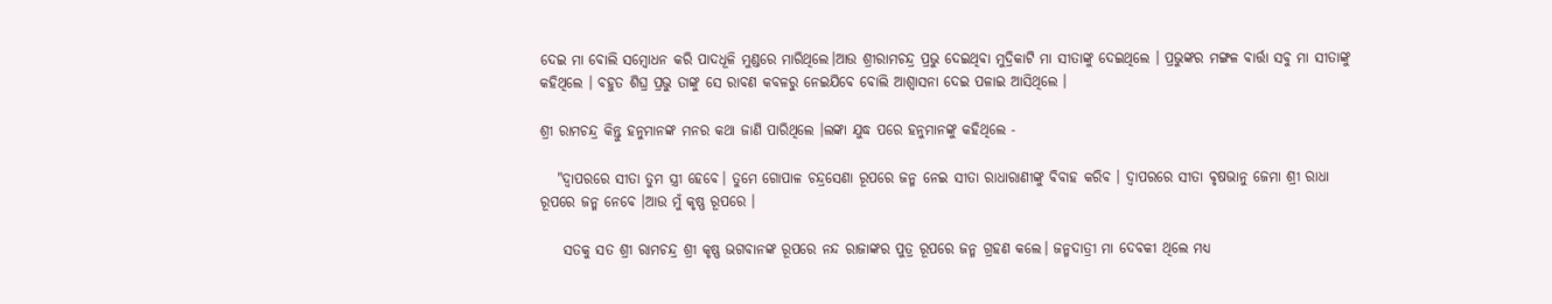ଦେଇ ମା ବୋଲି ସମ୍ବୋଧନ କରି ପାଦଧୂଳି ମୁଣ୍ଡରେ ମାରିଥିଲେ।ଆଉ ଶ୍ରୀରାମଚନ୍ଦ୍ର ପ୍ରଭୁ ଦେଇଥିବା ମୁଦ୍ରିକାଟି ମା ସୀତାଙ୍କୁ ଦେଇଥିଲେ । ପ୍ରଭୁଙ୍କର ମଙ୍ଗଳ ବାର୍ତ୍ତା ସବୁ ମା ସୀତାଙ୍କୁ କହିଥିଲେ । ବହୁତ ଶିଘ୍ର ପ୍ରଭୁ ତାଙ୍କୁ ସେ ରାବଣ କବଳରୁ ନେଇଯିବେ ବୋଲି ଆଶ୍ବାସନା ଦେଇ ପଳାଇ ଆସିଥିଲେ ।

ଶ୍ରୀ ରାମଚନ୍ଦ୍ର କିନ୍ତୁ ହନୁମାନଙ୍କ ମନର କଥା ଜାଣି ପାରିଥିଲେ ।ଲଙ୍କା ଯୁଦ୍ଧ ପରେ ହନୁମାନଙ୍କୁ କହିଥିଲେ -

   "ଦ୍ବାପରରେ ସୀତା ତୁମ ସ୍ତ୍ରୀ ହେବେ। ତୁମେ ଗୋପାଳ ଚନ୍ଦ୍ରସେଣା ରୂପରେ ଜନ୍ମ ନେଇ ସୀତା ରାଧାରାଣୀଙ୍କୁ ବିବାହ କରିବ । ଦ୍ବାପରରେ ସୀତା ବୃଷଭାନୁ ଜେମା ଶ୍ରୀ ରାଧା ରୂପରେ ଜନ୍ମ ନେବେ ।ଆଉ ମୁଁ କୃଷ୍ଣ ରୂପରେ ।

    ସତକୁ ସତ ଶ୍ରୀ ରାମଚନ୍ଦ୍ର ଶ୍ରୀ କୃଷ୍ଣ ଭଗବାନଙ୍କ ରୂପରେ ନନ୍ଦ ରାଜାଙ୍କର ପୁତ୍ର ରୂପରେ ଜନ୍ମ ଗ୍ରହଣ କଲେ। ଜନ୍ମଦାତ୍ରୀ ମା ଦେବକୀ ଥିଲେ ମଧ୍ୟ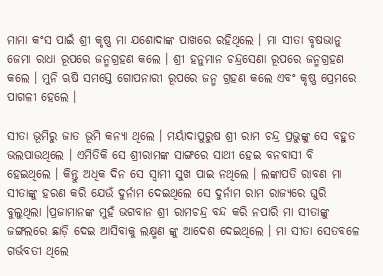ମାମା କଂସ ପାଇଁ ଶ୍ରୀ କୃଷ୍ଣ ମା ଯଶୋଦାଙ୍କ ପାଖରେ ରହିଥିଲେ । ମା ସୀତା ବୃଷଭାନୁ ଜେମା ରାଧା ରୂପରେ ଜନ୍ମଗ୍ରହଣ କଲେ । ଶ୍ରୀ ହନୁମାନ ଚନ୍ଦ୍ରସେଣା ରୂପରେ ଜନ୍ମଗ୍ରହଣ କଲେ । ମୁନି ଋଷି ସମସ୍ତେ ଗୋପନାରୀ ରୂପରେ ଜନ୍ମ ଗ୍ରହଣ କଲେ ଏବଂ କୃଷ୍ଣ ପ୍ରେମରେ ପାଗଳୀ ହେଲେ ।

ସୀତା ଭୂମିରୁ ଜାତ ଭୂମି କନ୍ୟା ଥିଲେ । ମର୍ୟାଦାପୁରୁଷ ଶ୍ରୀ ରାମ ଚନ୍ଦ୍ର ପ୍ରଭୁଙ୍କୁ ସେ ବହୁତ ଭଲପାଉଥିଲେ । ଏମିତିକି ସେ ଶ୍ରୀରାମଙ୍କ ସାଙ୍ଗରେ ସାଥୀ ହେଇ ବନବାସୀ ବି ହେଇଥିଲେ । କିନ୍ତୁ ଅଧିକ ଦିନ ସେ ସ୍ବାମୀ ସୁଖ ପାଇ ନଥିଲେ । ଲଙ୍କାପତି ରାବଣ ମା ସୀତାଙ୍କୁ ହରଣ କରି ଯେଉଁ ଦୁର୍ନାମ ଦେଇଥିଲେ ସେ ଦୁର୍ନାମ ରାମ ରାଜ୍ୟରେ ଘୁରି ବୁଲୁଥିଲା ।ପ୍ରଜାମାନଙ୍କ ମୁହଁ ଭଗବାନ ଶ୍ରୀ ରାମଚନ୍ଦ୍ର ବନ୍ଦ କରି ନପାରି ମା ସୀତାଙ୍କୁ ଜଙ୍ଗଲରେ ଛାଡ଼ି ଦେଇ ଆସିବାକୁ ଲକ୍ଷ୍ମଣ ଙ୍କୁ ଆଦେଶ ଦେଇଥିଲେ । ମା ସୀତା ସେତବଳେ ଗର୍ଭବତୀ ଥିଲେ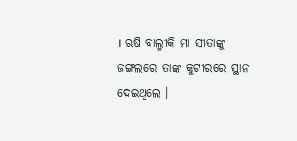। ଋଷି ବାଲ୍ମୀକି ମା ସୀତାଙ୍କୁ ଜଙ୍ଗଲରେ ତାଙ୍କ କୁଟୀରରେ ସ୍ଥାନ ଦେଇଥିଲେ ।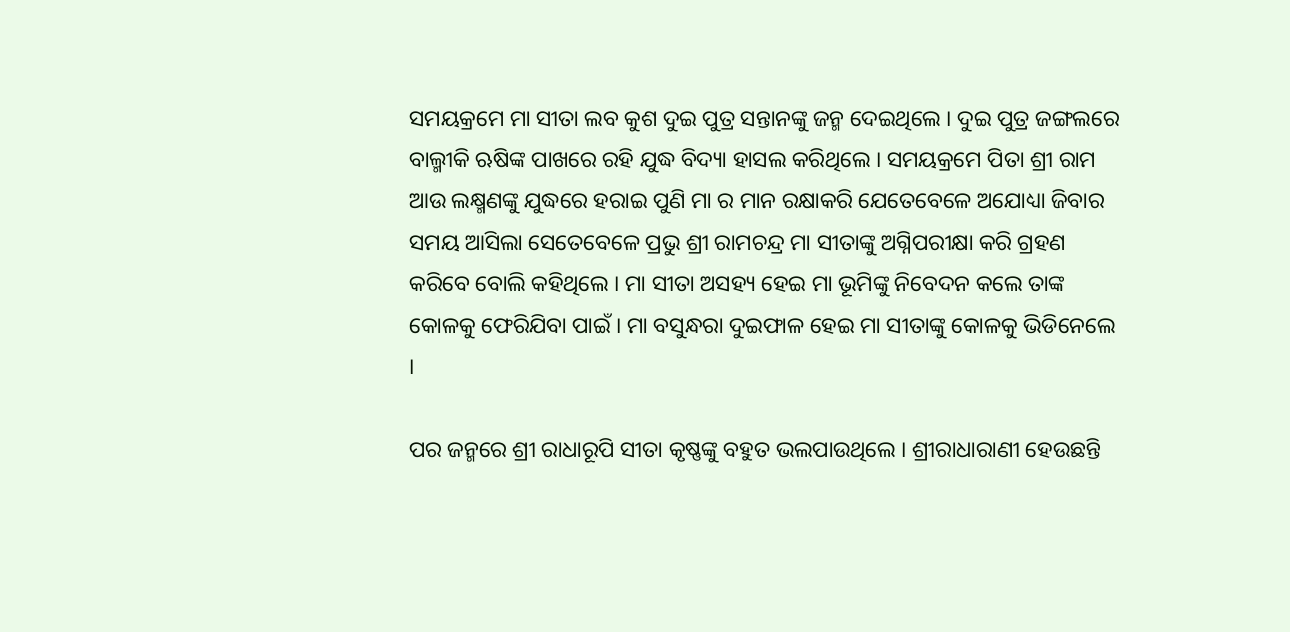ସମୟକ୍ରମେ ମା ସୀତା ଲବ କୁଶ ଦୁଇ ପୁତ୍ର ସନ୍ତାନଙ୍କୁ ଜନ୍ମ ଦେଇଥିଲେ । ଦୁଇ ପୁତ୍ର ଜଙ୍ଗଲରେ ବାଲ୍ମୀକି ଋଷିଙ୍କ ପାଖରେ ରହି ଯୁଦ୍ଧ ବିଦ୍ୟା ହାସଲ କରିଥିଲେ । ସମୟକ୍ରମେ ପିତା ଶ୍ରୀ ରାମ ଆଉ ଲକ୍ଷ୍ମଣଙ୍କୁ ଯୁଦ୍ଧରେ ହରାଇ ପୁଣି ମା ର ମାନ ରକ୍ଷାକରି ଯେତେବେଳେ ଅଯୋଧ୍ୟା ଜିବାର ସମୟ ଆସିଲା ସେତେବେଳେ ପ୍ରଭୁ ଶ୍ରୀ ରାମଚନ୍ଦ୍ର ମା ସୀତାଙ୍କୁ ଅଗ୍ନିପରୀକ୍ଷା କରି ଗ୍ରହଣ କରିବେ ବୋଲି କହିଥିଲେ । ମା ସୀତା ଅସହ୍ୟ ହେଇ ମା ଭୂମିଙ୍କୁ ନିବେଦନ କଲେ ତାଙ୍କ କୋଳକୁ ଫେରିଯିବା ପାଇଁ । ମା ବସୁନ୍ଧରା ଦୁଇଫାଳ ହେଇ ମା ସୀତାଙ୍କୁ କୋଳକୁ ଭିଡିନେଲେ ।

ପର ଜନ୍ମରେ ଶ୍ରୀ ରାଧାରୂପି ସୀତା କୃଷ୍ଣଙ୍କୁ ବହୁତ ଭଲପାଉଥିଲେ । ଶ୍ରୀରାଧାରାଣୀ ହେଉଛନ୍ତି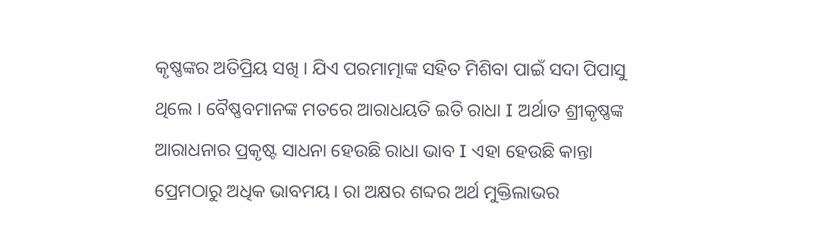କୃଷ୍ଣଙ୍କର ଅତିପ୍ରିୟ ସଖି । ଯିଏ ପରମାତ୍ମାଙ୍କ ସହିତ ମିଶିବା ପାଇଁ ସଦା ପିପାସୁ ଥିଲେ । ବୈଷ୍ଣବମାନଙ୍କ ମତରେ ଆରାଧୟତି ଇତି ରାଧା I ଅର୍ଥାତ ଶ୍ରୀକୃଷ୍ଣଙ୍କ ଆରାଧନାର ପ୍ରକୃଷ୍ଟ ସାଧନା ହେଉଛି ରାଧା ଭାବ I ଏହା ହେଉଛି କାନ୍ତା ପ୍ରେମଠାରୁ ଅଧିକ ଭାବମୟ। ରା ଅକ୍ଷର ଶବ୍ଦର ଅର୍ଥ ମୁକ୍ତିଲାଭର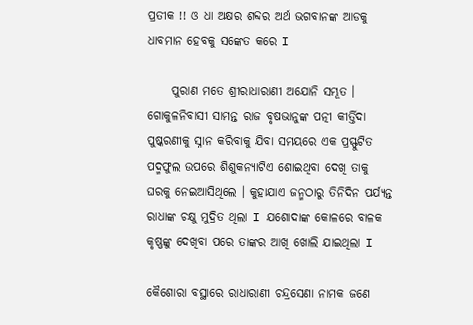ପ୍ରତୀକ !! ଓ ଧା ଅକ୍ଷର ଶବ୍ଦର ଅର୍ଥ ଭଗବାନଙ୍କ ଆଡକୁ ଧାବମାନ ହେବକୁ ସଙ୍କେତ କରେ I

     ପୁରାଣ ମତେ ଶ୍ରୀରାଧାରାଣୀ ଅଯୋନି ସମ୍ଭୂତ । ଗୋକୁଳନିବାସୀ ସାମନ୍ତ ରାଜ ବୃଷଭାନୁଙ୍କ ପତ୍ନୀ କୀର୍ତ୍ତିଦା ପୁଷ୍କରଣୀକୁ ସ୍ନାନ କରିବାକୁ ଯିବା ସମୟରେ ଏକ ପ୍ରସ୍ଫୁଟିତ ପଦ୍ମଫୁଲ ଉପରେ ଶିଶୁକନ୍ୟାଟିଏ ଶୋଇଥିବା ଦେଖି ତାକୁ ଘରକୁ ନେଇଆସିଥିଲେ । କୁହାଯାଏ ଜନ୍ମଠାରୁ ତିନିଦିନ ପର୍ଯ୍ୟନ୍ତ ରାଧାଙ୍କ ଚକ୍ଷୁ ମୁଦ୍ରିତ ଥିଲା I ଯଶୋଦାଙ୍କ କୋଳରେ ବାଳକ କୃଷ୍ଣଙ୍କୁ ଦେଖିବା ପରେ ତାଙ୍କର ଆଖି ଖୋଲି ଯାଇଥିଲା I

କୈଶୋରା ବସ୍ଥାରେ ରାଧାରାଣୀ ଚନ୍ଦ୍ରସେଣା ନାମକ ଜଣେ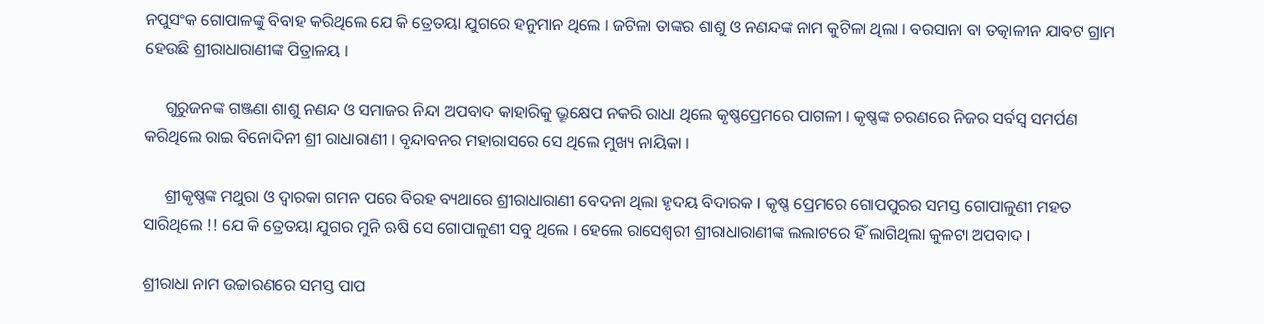ନପୁସଂକ ଗୋପାଳଙ୍କୁ ବିବାହ କରିଥିଲେ ଯେ କି ତ୍ରେତୟା ଯୁଗରେ ହନୁମାନ ଥିଲେ । ଜଟିଳା ତାଙ୍କର ଶାଶୁ ଓ ନଣନ୍ଦଙ୍କ ନାମ କୁଟିଳା ଥିଲା । ବରସାନା ବା ତତ୍କାଳୀନ ଯାବଟ ଗ୍ରାମ ହେଉଛି ଶ୍ରୀରାଧାରାଣୀଙ୍କ ପିତ୍ରାଳୟ ।

     ଗୁରୁଜନଙ୍କ ଗଞ୍ଜଣା ଶାଶୁ ନଣନ୍ଦ ଓ ସମାଜର ନିନ୍ଦା ଅପବାଦ କାହାରିକୁ ଭ୍ରୂକ୍ଷେପ ନକରି ରାଧା ଥିଲେ କୃଷ୍ଣପ୍ରେମରେ ପାଗଳୀ । କୃଷ୍ଣଙ୍କ ଚରଣରେ ନିଜର ସର୍ବସ୍ୱ ସମର୍ପଣ କରିଥିଲେ ରାଇ ବିନୋଦିନୀ ଶ୍ରୀ ରାଧାରାଣୀ । ବୃନ୍ଦାବନର ମହାରାସରେ ସେ ଥିଲେ ମୁଖ୍ୟ ନାୟିକା ।

     ଶ୍ରୀକୃଷ୍ଣଙ୍କ ମଥୁରା ଓ ଦ୍ୱାରକା ଗମନ ପରେ ବିରହ ବ୍ୟଥାରେ ଶ୍ରୀରାଧାରାଣୀ ବେଦନା ଥିଲା ହୃଦୟ ବିଦାରକ I କୃଷ୍ଣ ପ୍ରେମରେ ଗୋପପୁରର ସମସ୍ତ ଗୋପାଳୁଣୀ ମହତ ସାରିଥିଲେ !! ଯେ କି ତ୍ରେତୟା ଯୁଗର ମୁନି ଋଷି ସେ ଗୋପାଳୁଣୀ ସବୁ ଥିଲେ । ହେଲେ ରାସେଶ୍ୱରୀ ଶ୍ରୀରାଧାରାଣୀଙ୍କ ଲଲାଟରେ ହିଁ ଲାଗିଥିଲା କୁଳଟା ଅପବାଦ I

ଶ୍ରୀରାଧା ନାମ ଉଚ୍ଚାରଣରେ ସମସ୍ତ ପାପ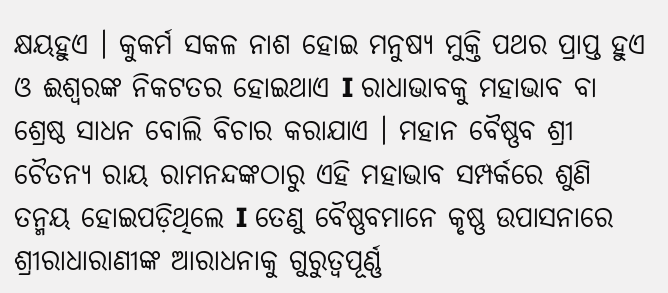କ୍ଷୟହୁଏ । କୁକର୍ମ ସକଳ ନାଶ ହୋଇ ମନୁଷ୍ୟ ମୁକ୍ତି ପଥର ପ୍ରାପ୍ତ ହୁଏ ଓ ଈଶ୍ୱରଙ୍କ ନିକଟତର ହୋଇଥାଏ I ରାଧାଭାବକୁ ମହାଭାବ ବା ଶ୍ରେଷ୍ଠ ସାଧନ ବୋଲି ବିଚାର କରାଯାଏ । ମହାନ ବୈଷ୍ଣବ ଶ୍ରୀ ଚୈତନ୍ୟ ରାୟ ରାମନନ୍ଦଙ୍କଠାରୁ ଏହି ମହାଭାବ ସମ୍ପର୍କରେ ଶୁଣି ତନ୍ମୟ ହୋଇପଡ଼ିଥିଲେ I ତେଣୁ ବୈଷ୍ଣବମାନେ କୃଷ୍ଣ ଉପାସନାରେ ଶ୍ରୀରାଧାରାଣୀଙ୍କ ଆରାଧନାକୁ ଗୁରୁତ୍ୱପୂର୍ଣ୍ଣ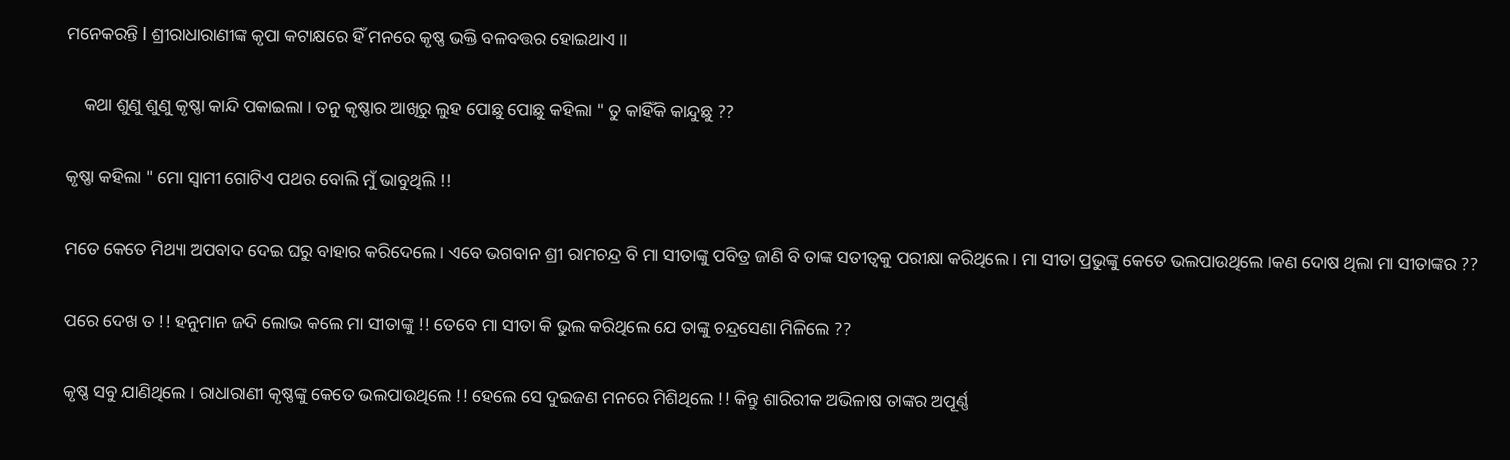ମନେକରନ୍ତି I ଶ୍ରୀରାଧାରାଣୀଙ୍କ କୃପା କଟାକ୍ଷରେ ହିଁ ମନରେ କୃଷ୍ଣ ଭକ୍ତି ବଳବତ୍ତର ହୋଇଥାଏ ।।

    କଥା ଶୁଣୁ ଶୁଣୁ କୃଷ୍ଣା କାନ୍ଦି ପକାଇଲା । ତନୁ କୃଷ୍ଣାର ଆଖିରୁ ଲୁହ ପୋଛୁ ପୋଛୁ କହିଲା " ତୁ କାହିଁକି କାନ୍ଦୁଛୁ ??

କୃଷ୍ଣା କହିଲା " ମୋ ସ୍ବାମୀ ଗୋଟିଏ ପଥର ବୋଲି ମୁଁ ଭାବୁଥିଲି !!

ମତେ କେତେ ମିଥ୍ୟା ଅପବାଦ ଦେଇ ଘରୁ ବାହାର କରିଦେଲେ । ଏବେ ଭଗବାନ ଶ୍ରୀ ରାମଚନ୍ଦ୍ର ବି ମା ସୀତାଙ୍କୁ ପବିତ୍ର ଜାଣି ବି ତାଙ୍କ ସତୀତ୍ବକୁ ପରୀକ୍ଷା କରିଥିଲେ । ମା ସୀତା ପ୍ରଭୁଙ୍କୁ କେତେ ଭଲପାଉଥିଲେ ।କଣ ଦୋଷ ଥିଲା ମା ସୀତାଙ୍କର ??

ପରେ ଦେଖ ତ !! ହନୁମାନ ଜଦି ଲୋଭ କଲେ ମା ସୀତାଙ୍କୁ !! ତେବେ ମା ସୀତା କି ଭୁଲ କରିଥିଲେ ଯେ ତାଙ୍କୁ ଚନ୍ଦ୍ରସେଣା ମିଳିଲେ ??

କୃଷ୍ଣ ସବୁ ଯାଣିଥିଲେ । ରାଧାରାଣୀ କୃଷ୍ଣଙ୍କୁ କେତେ ଭଲପାଉଥିଲେ !! ହେଲେ ସେ ଦୁଇଜଣ ମନରେ ମିଶିଥିଲେ !! କିନ୍ତୁ ଶାରିରୀକ ଅଭିଳାଷ ତାଙ୍କର ଅପୂର୍ଣ୍ଣ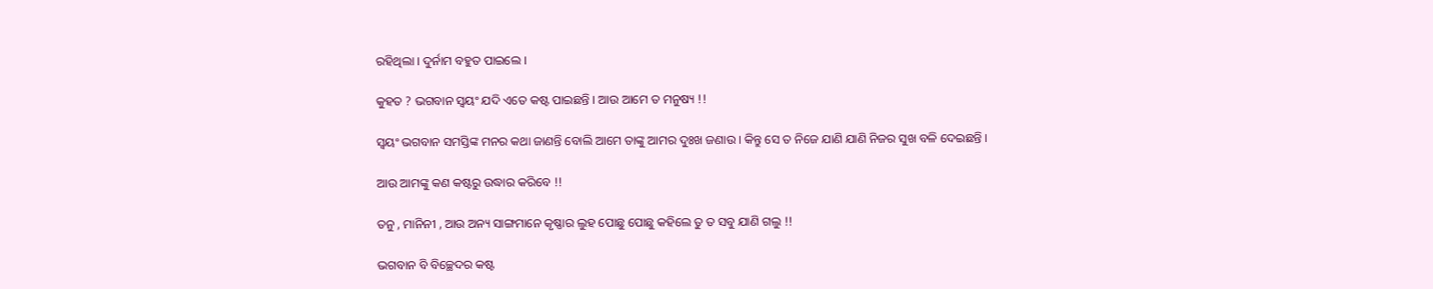ରହିଥିଲା । ଦୁର୍ନାମ ବହୁତ ପାଇଲେ ।

କୁହତ ? ଭଗବାନ ସ୍ବୟଂ ଯଦି ଏତେ କଷ୍ଟ ପାଇଛନ୍ତି । ଆଉ ଆମେ ତ ମନୁଷ୍ୟ !!

ସ୍ବୟଂ ଭଗବାନ ସମସ୍ତିଙ୍କ ମନର କଥା ଜାଣନ୍ତି ବୋଲି ଆମେ ତାଙ୍କୁ ଆମର ଦୁଃଖ ଜଣାଉ । କିନ୍ତୁ ସେ ତ ନିଜେ ଯାଣି ଯାଣି ନିଜର ସୁଖ ବଳି ଦେଇଛନ୍ତି ।

ଆଉ ଆମଙ୍କୁ କଣ କଷ୍ଟରୁ ଉଦ୍ଧାର କରିବେ !!

ତନୁ , ମାନିନୀ , ଆଉ ଅନ୍ୟ ସାଙ୍ଗମାନେ କୃଷ୍ଣାର ଲୁହ ପୋଛୁ ପୋଛୁ କହିଲେ ତୁ ତ ସବୁ ଯାଣି ଗଲୁ !!

ଭଗବାନ ବି ବିଚ୍ଛେଦର କଷ୍ଟ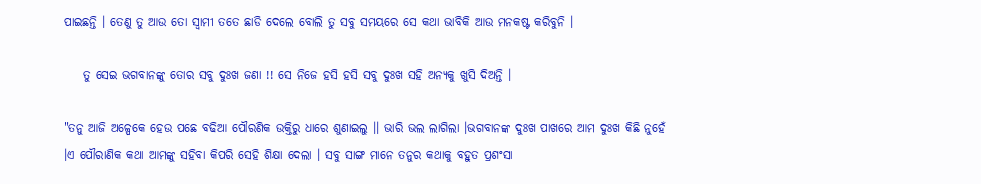ପାଇଛନ୍ତି । ତେଣୁ ତୁ ଆଉ ତୋ ସ୍ବାମୀ ତତେ ଛାଡି ଦେଲେ ବୋଲି ତୁ ସବୁ ସମୟରେ ସେ କଥା ଭାବିକି ଆଉ ମନକଷ୍ଟ କରିବୁନି ।

    ତୁ ସେଇ ଭଗବାନଙ୍କୁ ତୋର ସବୁ ଦୁଃଖ ଜଣା !! ସେ ନିଜେ ହସି ହସି ସବୁ ଦୁଃଖ ସହି ଅନ୍ୟକୁ ଖୁସି ଦିଅନ୍ତି ।

"ତନୁ ଆଜି ଅଳ୍ପେକେ ହେଉ ପଛେ ବଢିଆ ପୌରଣିକ ଉକ୍ତିରୁ ଧାରେ ଶୁଣାଇଲୁ ।। ଭାରି ଭଲ ଲାଗିଲା ।ଭଗବାନଙ୍କ ଦୁଃଖ ପାଖରେ ଆମ ଦୁଃଖ କିଛି ନୁହେଁ ।ଏ ପୌରାଣିକ କଥା ଆମଙ୍କୁ ସହିବା କିପରି ସେହି ଶିକ୍ଷା ଦେଲା । ସବୁ ସାଙ୍ଗ ମାନେ ତନୁର କଥାକୁ ବହୁତ ପ୍ରଶଂସା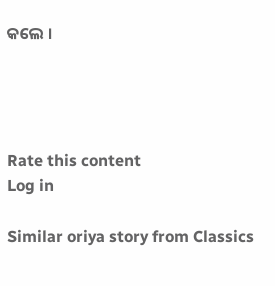କଲେ ।




Rate this content
Log in

Similar oriya story from Classics